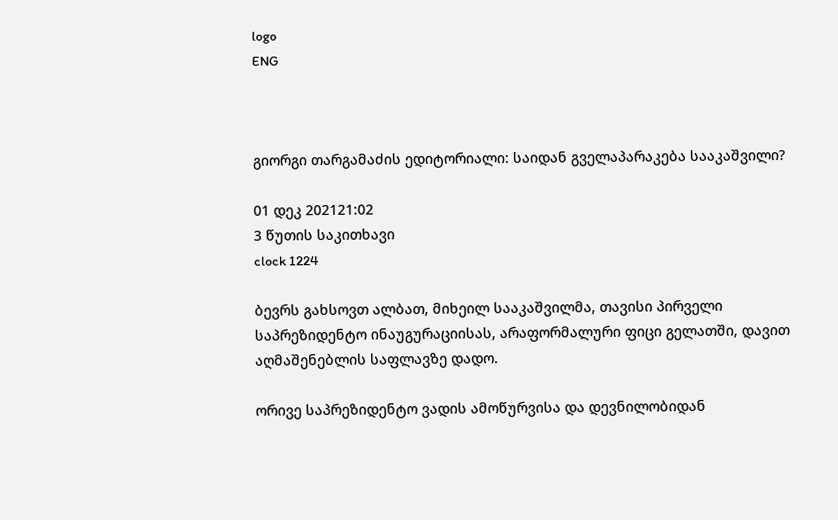logo
ENG



გიორგი თარგამაძის ედიტორიალი: საიდან გველაპარაკება სააკაშვილი?

01 დეკ 202121:02
3 წუთის საკითხავი
clock 1224

ბევრს გახსოვთ ალბათ, მიხეილ სააკაშვილმა, თავისი პირველი საპრეზიდენტო ინაუგურაციისას, არაფორმალური ფიცი გელათში, დავით აღმაშენებლის საფლავზე დადო.

ორივე საპრეზიდენტო ვადის ამოწურვისა და დევნილობიდან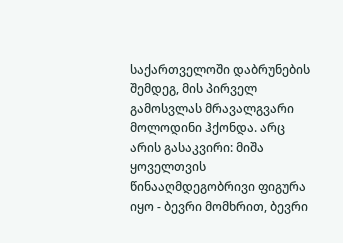საქართველოში დაბრუნების შემდეგ, მის პირველ გამოსვლას მრავალგვარი მოლოდინი ჰქონდა. არც არის გასაკვირი: მიშა ყოველთვის წინააღმდეგობრივი ფიგურა იყო - ბევრი მომხრით, ბევრი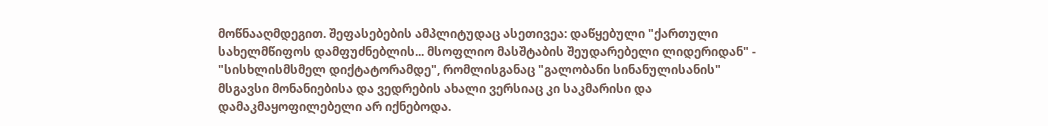მოწნააღმდეგით. შეფასებების ამპლიტუდაც ასეთივეა: დაწყებული "ქართული სახელმწიფოს დამფუძნებლის... მსოფლიო მასშტაბის შეუდარებელი ლიდერიდან" - "სისხლისმსმელ დიქტატორამდე", რომლისგანაც "გალობანი სინანულისანის" მსგავსი მონანიებისა და ვედრების ახალი ვერსიაც კი საკმარისი და დამაკმაყოფილებელი არ იქნებოდა.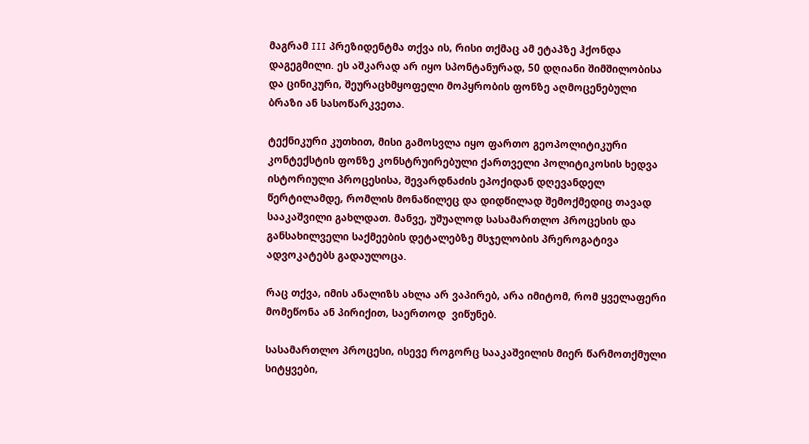მაგრამ III პრეზიდენტმა თქვა ის, რისი თქმაც ამ ეტაპზე ჰქონდა დაგეგმილი. ეს აშკარად არ იყო სპონტანურად, 50 დღიანი შიმშილობისა და ცინიკური, შეურაცხმყოფელი მოპყრობის ფონზე აღმოცენებული ბრაზი ან სასოწარკვეთა.

ტექნიკური კუთხით, მისი გამოსვლა იყო ფართო გეოპოლიტიკური კონტექსტის ფონზე კონსტრუირებული ქართველი პოლიტიკოსის ხედვა ისტორიული პროცესისა, შევარდნაძის ეპოქიდან დღევანდელ წერტილამდე, რომლის მონაწილეც და დიდწილად შემოქმედიც თავად სააკაშვილი გახლდათ. მანვე, უშუალოდ სასამართლო პროცესის და განსახილველი საქმეების დეტალებზე მსჯელობის პრეროგატივა ადვოკატებს გადაულოცა.

რაც თქვა, იმის ანალიზს ახლა არ ვაპირებ, არა იმიტომ, რომ ყველაფერი მომეწონა ან პირიქით, საერთოდ  ვიწუნებ.

სასამართლო პროცესი, ისევე როგორც სააკაშვილის მიერ წარმოთქმული სიტყვები,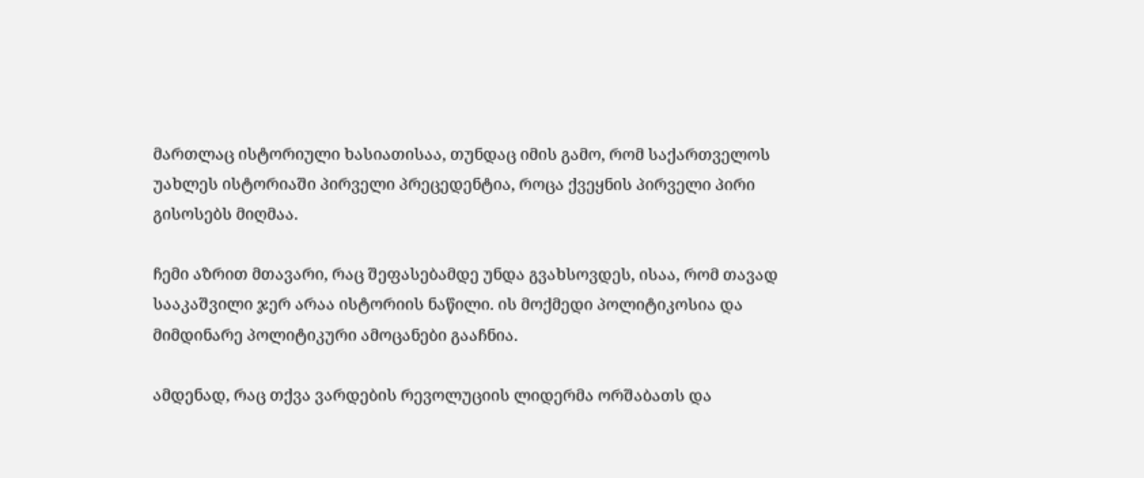მართლაც ისტორიული ხასიათისაა, თუნდაც იმის გამო, რომ საქართველოს უახლეს ისტორიაში პირველი პრეცედენტია, როცა ქვეყნის პირველი პირი გისოსებს მიღმაა.

ჩემი აზრით მთავარი, რაც შეფასებამდე უნდა გვახსოვდეს, ისაა, რომ თავად სააკაშვილი ჯერ არაა ისტორიის ნაწილი. ის მოქმედი პოლიტიკოსია და მიმდინარე პოლიტიკური ამოცანები გააჩნია.

ამდენად, რაც თქვა ვარდების რევოლუციის ლიდერმა ორშაბათს და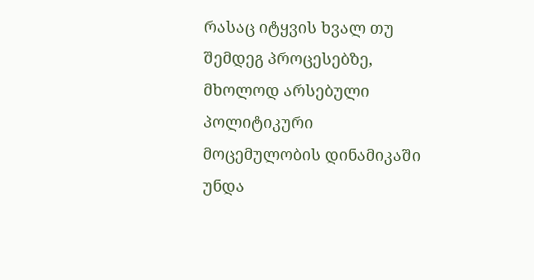რასაც იტყვის ხვალ თუ შემდეგ პროცესებზე, მხოლოდ არსებული პოლიტიკური მოცემულობის დინამიკაში უნდა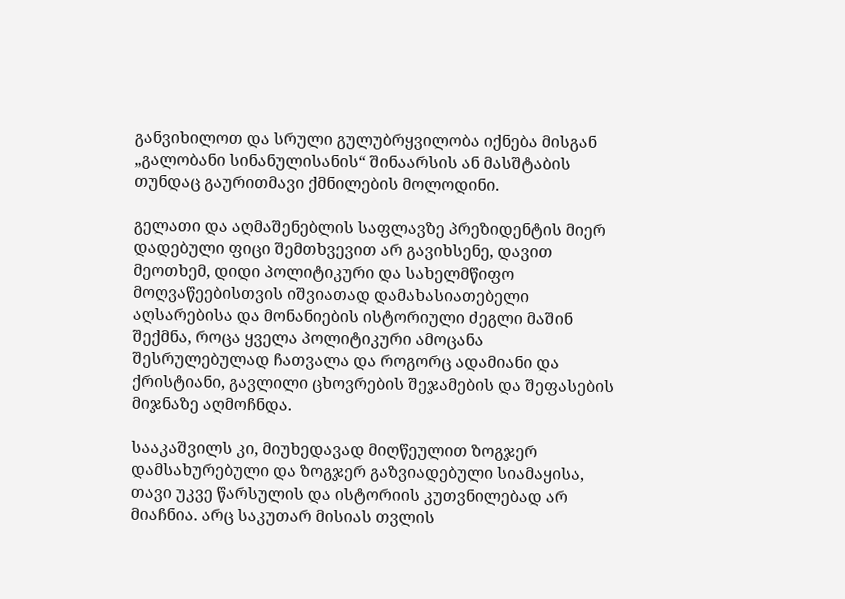განვიხილოთ და სრული გულუბრყვილობა იქნება მისგან „გალობანი სინანულისანის“ შინაარსის ან მასშტაბის თუნდაც გაურითმავი ქმნილების მოლოდინი.

გელათი და აღმაშენებლის საფლავზე პრეზიდენტის მიერ დადებული ფიცი შემთხვევით არ გავიხსენე, დავით მეოთხემ, დიდი პოლიტიკური და სახელმწიფო მოღვაწეებისთვის იშვიათად დამახასიათებელი აღსარებისა და მონანიების ისტორიული ძეგლი მაშინ შექმნა, როცა ყველა პოლიტიკური ამოცანა შესრულებულად ჩათვალა და როგორც ადამიანი და ქრისტიანი, გავლილი ცხოვრების შეჯამების და შეფასების მიჯნაზე აღმოჩნდა.

სააკაშვილს კი, მიუხედავად მიღწეულით ზოგჯერ დამსახურებული და ზოგჯერ გაზვიადებული სიამაყისა, თავი უკვე წარსულის და ისტორიის კუთვნილებად არ მიაჩნია. არც საკუთარ მისიას თვლის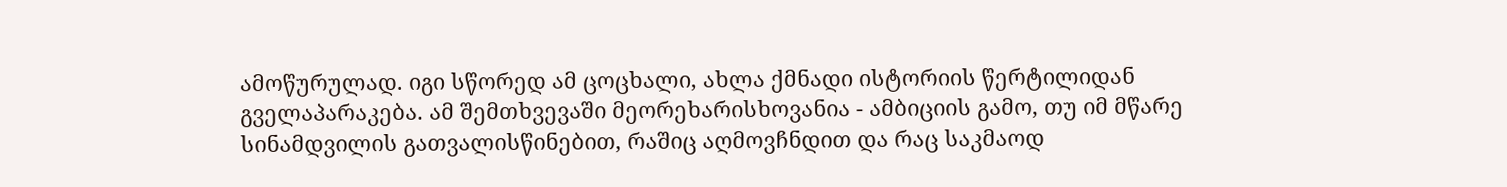ამოწურულად. იგი სწორედ ამ ცოცხალი, ახლა ქმნადი ისტორიის წერტილიდან გველაპარაკება. ამ შემთხვევაში მეორეხარისხოვანია - ამბიციის გამო, თუ იმ მწარე სინამდვილის გათვალისწინებით, რაშიც აღმოვჩნდით და რაც საკმაოდ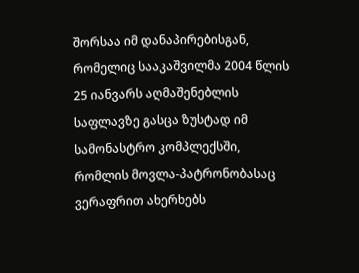შორსაა იმ დანაპირებისგან, რომელიც სააკაშვილმა 2004 წლის 25 იანვარს აღმაშენებლის საფლავზე გასცა ზუსტად იმ სამონასტრო კომპლექსში, რომლის მოვლა-პატრონობასაც ვერაფრით ახერხებს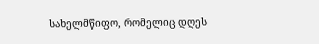სახელმწიფო, რომელიც დღეს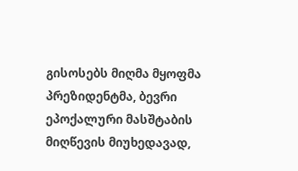გისოსებს მიღმა მყოფმა პრეზიდენტმა, ბევრი ეპოქალური მასშტაბის მიღწევის მიუხედავად,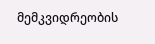მემკვიდრეობის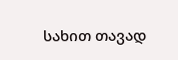სახით თავად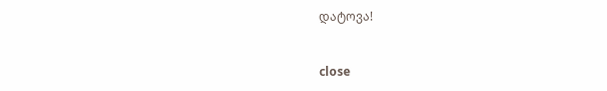დატოვა!


close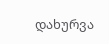დახურვა